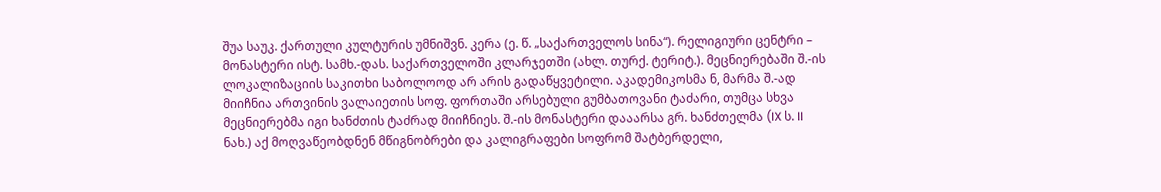შუა საუკ. ქართული კულტურის უმნიშვნ. კერა (ე. წ. „საქართველოს სინა“). რელიგიური ცენტრი – მონასტერი ისტ. სამხ.-დას. საქართველოში კლარჯეთში (ახლ. თურქ. ტერიტ.). მეცნიერებაში შ.-ის ლოკალიზაციის საკითხი საბოლოოდ არ არის გადაწყვეტილი. აკადემიკოსმა ნ, მარმა შ.-ად მიიჩნია ართვინის ვალაიეთის სოფ. ფორთაში არსებული გუმბათოვანი ტაძარი, თუმცა სხვა მეცნიერებმა იგი ხანძთის ტაძრად მიიჩნიეს. შ.-ის მონასტერი დააარსა გრ. ხანძთელმა (IX ს. II ნახ.) აქ მოღვაწეობდნენ მწიგნობრები და კალიგრაფები სოფრომ შატბერდელი,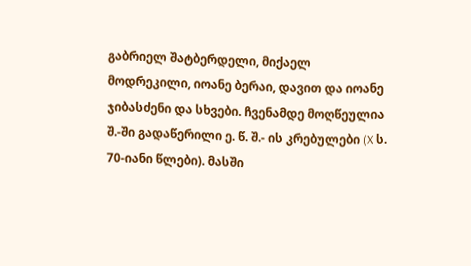გაბრიელ შატბერდელი, მიქაელ მოდრეკილი, იოანე ბერაი, დავით და იოანე ჯიბასძენი და სხვები. ჩვენამდე მოღწეულია შ.-ში გადაწერილი ე. წ. შ.- ის კრებულები (X ს. 70-იანი წლები). მასში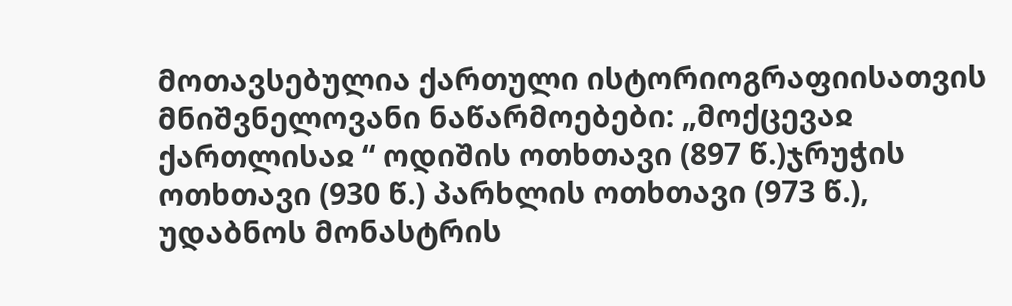მოთავსებულია ქართული ისტორიოგრაფიისათვის მნიშვნელოვანი ნაწარმოებები: „მოქცევაჲ ქართლისაჲ “ ოდიშის ოთხთავი (897 წ.)ჯრუჭის ოთხთავი (930 წ.) პარხლის ოთხთავი (973 წ.), უდაბნოს მონასტრის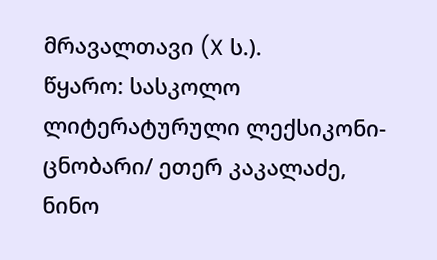მრავალთავი (X ს.).
წყარო: სასკოლო ლიტერატურული ლექსიკონი-ცნობარი/ ეთერ კაკალაძე, ნინო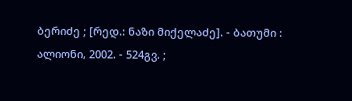ბერიძე ; [რედ.: ნაზი მიქელაძე]. - ბათუმი : ალიონი, 2002. - 524გვ. ;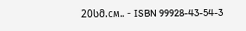20სმ.см.. - ISBN 99928-43-54-3